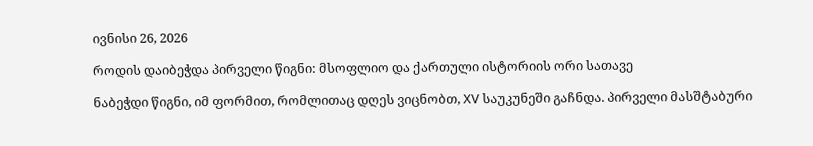ივნისი 26, 2026

როდის დაიბეჭდა პირველი წიგნი: მსოფლიო და ქართული ისტორიის ორი სათავე

ნაბეჭდი წიგნი, იმ ფორმით, რომლითაც დღეს ვიცნობთ, XV საუკუნეში გაჩნდა. პირველი მასშტაბური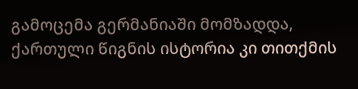გამოცემა გერმანიაში მომზადდა, ქართული წიგნის ისტორია კი თითქმის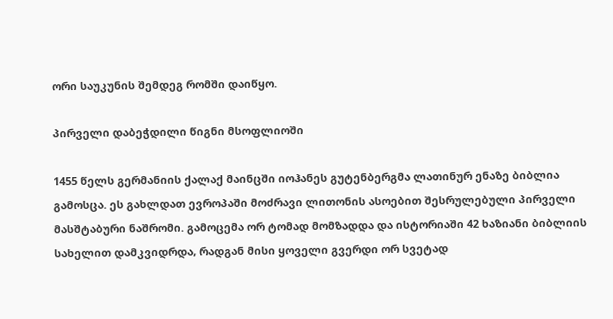ორი საუკუნის შემდეგ რომში დაიწყო.

პირველი დაბეჭდილი წიგნი მსოფლიოში

1455 წელს გერმანიის ქალაქ მაინცში იოჰანეს გუტენბერგმა ლათინურ ენაზე ბიბლია გამოსცა. ეს გახლდათ ევროპაში მოძრავი ლითონის ასოებით შესრულებული პირველი მასშტაბური ნაშრომი. გამოცემა ორ ტომად მომზადდა და ისტორიაში 42 ხაზიანი ბიბლიის სახელით დამკვიდრდა, რადგან მისი ყოველი გვერდი ორ სვეტად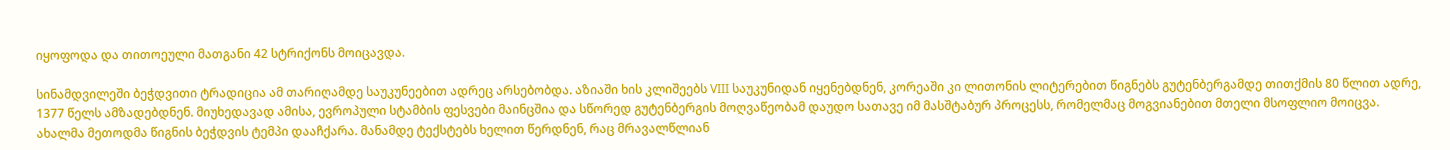იყოფოდა და თითოეული მათგანი 42 სტრიქონს მოიცავდა.

სინამდვილეში ბეჭდვითი ტრადიცია ამ თარიღამდე საუკუნეებით ადრეც არსებობდა. აზიაში ხის კლიშეებს VIII საუკუნიდან იყენებდნენ, კორეაში კი ლითონის ლიტერებით წიგნებს გუტენბერგამდე თითქმის 80 წლით ადრე, 1377 წელს ამზადებდნენ. მიუხედავად ამისა, ევროპული სტამბის ფესვები მაინცშია და სწორედ გუტენბერგის მოღვაწეობამ დაუდო სათავე იმ მასშტაბურ პროცესს, რომელმაც მოგვიანებით მთელი მსოფლიო მოიცვა. ახალმა მეთოდმა წიგნის ბეჭდვის ტემპი დააჩქარა. მანამდე ტექსტებს ხელით წერდნენ, რაც მრავალწლიან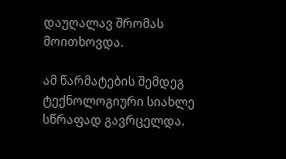დაუღალავ შრომას მოითხოვდა.

ამ წარმატების შემდეგ ტექნოლოგიური სიახლე სწრაფად გავრცელდა.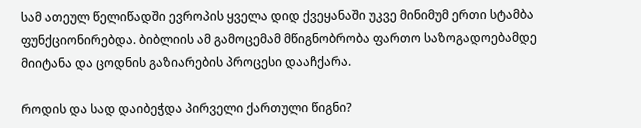სამ ათეულ წელიწადში ევროპის ყველა დიდ ქვეყანაში უკვე მინიმუმ ერთი სტამბა ფუნქციონირებდა. ბიბლიის ამ გამოცემამ მწიგნობრობა ფართო საზოგადოებამდე მიიტანა და ცოდნის გაზიარების პროცესი დააჩქარა.

როდის და სად დაიბეჭდა პირველი ქართული წიგნი?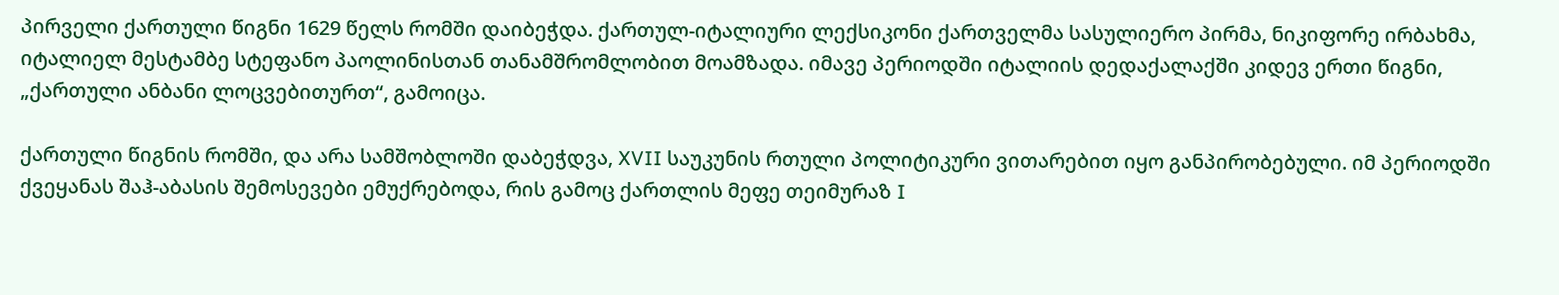პირველი ქართული წიგნი 1629 წელს რომში დაიბეჭდა. ქართულ-იტალიური ლექსიკონი ქართველმა სასულიერო პირმა, ნიკიფორე ირბახმა, იტალიელ მესტამბე სტეფანო პაოლინისთან თანამშრომლობით მოამზადა. იმავე პერიოდში იტალიის დედაქალაქში კიდევ ერთი წიგნი, „ქართული ანბანი ლოცვებითურთ“, გამოიცა.

ქართული წიგნის რომში, და არა სამშობლოში დაბეჭდვა, XVII საუკუნის რთული პოლიტიკური ვითარებით იყო განპირობებული. იმ პერიოდში ქვეყანას შაჰ-აბასის შემოსევები ემუქრებოდა, რის გამოც ქართლის მეფე თეიმურაზ I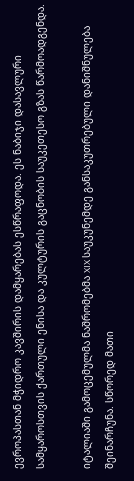ევროპასთან მჭიდრო კავშირის დამყარებას ესწრაფოდა. ეს ნაბიჯი დასავლური სამყაროსთვის ქართული ენისა და კულტურის გაცნობის საუკეთესო გზას წარმოადგენდა.

იტალიაში გამოცემულმა ნაშრომებმა XIX საუკუნემდე განსაკუთრებული დანიშნულება შეინარჩუნა. სწორედ მათი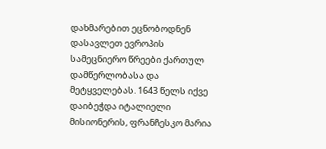დახმარებით ეცნობოდნენ დასავლეთ ევროპის სამეცნიერო წრეები ქართულ დამწერლობასა და მეტყველებას. 1643 წელს იქვე დაიბეჭდა იტალიელი მისიონერის, ფრანჩესკო მარია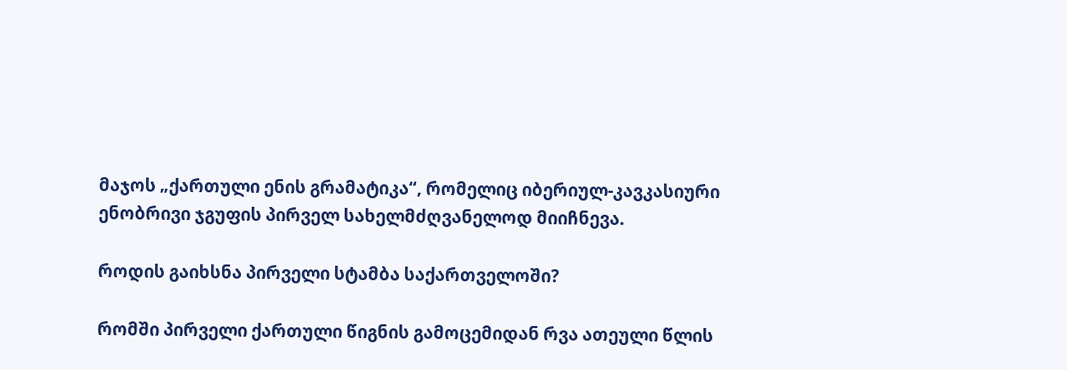მაჯოს „ქართული ენის გრამატიკა“, რომელიც იბერიულ-კავკასიური ენობრივი ჯგუფის პირველ სახელმძღვანელოდ მიიჩნევა.

როდის გაიხსნა პირველი სტამბა საქართველოში?

რომში პირველი ქართული წიგნის გამოცემიდან რვა ათეული წლის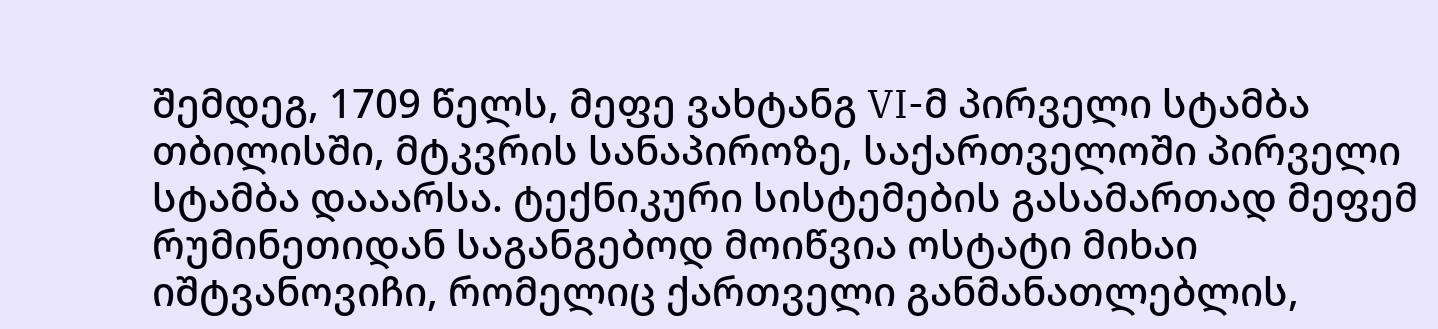შემდეგ, 1709 წელს, მეფე ვახტანგ VI-მ პირველი სტამბა თბილისში, მტკვრის სანაპიროზე, საქართველოში პირველი სტამბა დააარსა. ტექნიკური სისტემების გასამართად მეფემ რუმინეთიდან საგანგებოდ მოიწვია ოსტატი მიხაი იშტვანოვიჩი, რომელიც ქართველი განმანათლებლის,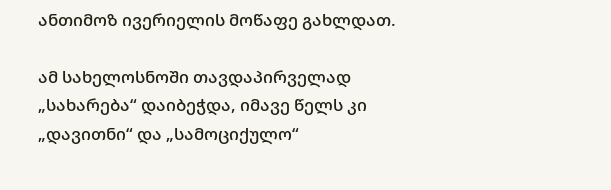ანთიმოზ ივერიელის მოწაფე გახლდათ.

ამ სახელოსნოში თავდაპირველად „სახარება“ დაიბეჭდა, იმავე წელს კი „დავითნი“ და „სამოციქულო“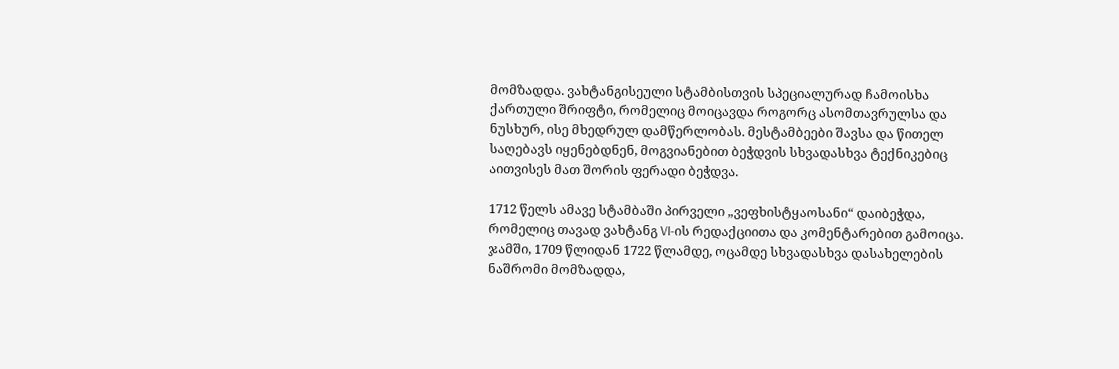მომზადდა. ვახტანგისეული სტამბისთვის სპეციალურად ჩამოისხა ქართული შრიფტი, რომელიც მოიცავდა როგორც ასომთავრულსა და ნუსხურ, ისე მხედრულ დამწერლობას. მესტამბეები შავსა და წითელ საღებავს იყენებდნენ, მოგვიანებით ბეჭდვის სხვადასხვა ტექნიკებიც აითვისეს მათ შორის ფერადი ბეჭდვა.

1712 წელს ამავე სტამბაში პირველი „ვეფხისტყაოსანი“ დაიბეჭდა, რომელიც თავად ვახტანგ VI-ის რედაქციითა და კომენტარებით გამოიცა. ჯამში, 1709 წლიდან 1722 წლამდე, ოცამდე სხვადასხვა დასახელების ნაშრომი მომზადდა,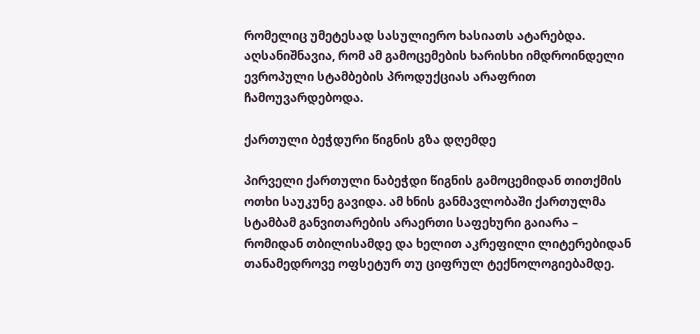რომელიც უმეტესად სასულიერო ხასიათს ატარებდა. აღსანიშნავია, რომ ამ გამოცემების ხარისხი იმდროინდელი ევროპული სტამბების პროდუქციას არაფრით ჩამოუვარდებოდა.

ქართული ბეჭდური წიგნის გზა დღემდე

პირველი ქართული ნაბეჭდი წიგნის გამოცემიდან თითქმის ოთხი საუკუნე გავიდა. ამ ხნის განმავლობაში ქართულმა სტამბამ განვითარების არაერთი საფეხური გაიარა – რომიდან თბილისამდე და ხელით აკრეფილი ლიტერებიდან თანამედროვე ოფსეტურ თუ ციფრულ ტექნოლოგიებამდე.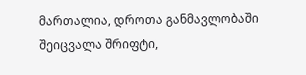მართალია, დროთა განმავლობაში შეიცვალა შრიფტი,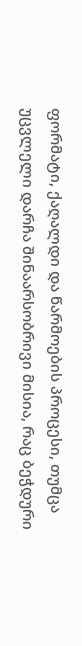ფორმატი, ქაღალდი და წარმოების პროცესი, თუმცა უცვლელი დარჩა შინაარსობრივი მისია, რაც ბეჭდური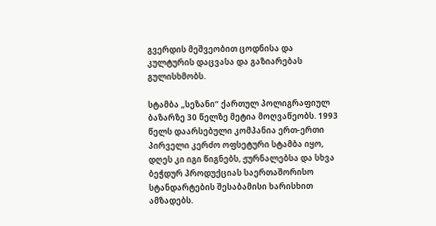გვერდის მეშვეობით ცოდნისა და კულტურის დაცვასა და გაზიარებას გულისხმობს.

სტამბა „სეზანი“ ქართულ პოლიგრაფიულ ბაზარზე 30 წელზე მეტია მოღვაწეობს. 1993 წელს დაარსებული კომპანია ერთ-ერთი პირველი კერძო ოფსეტური სტამბა იყო, დღეს კი იგი წიგნებს, ჟურნალებსა და სხვა ბეჭდურ პროდუქციას საერთაშორისო სტანდარტების შესაბამისი ხარისხით ამზადებს.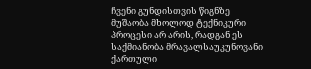ჩვენი გუნდისთვის წიგნზე მუშაობა მხოლოდ ტექნიკური პროცესი არ არის, რადგან ეს საქმიანობა მრავალსაუკუნოვანი ქართული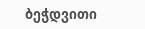ბეჭდვითი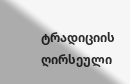ტრადიციის ღირსეული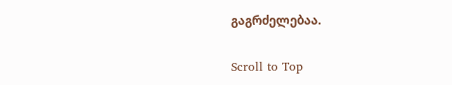გაგრძელებაა.

Scroll to Top